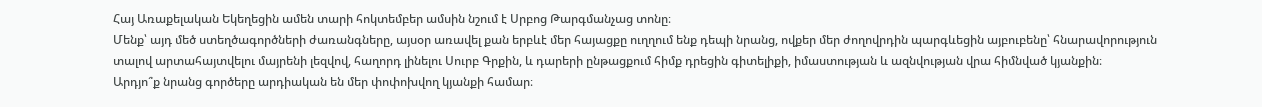Հայ Առաքելական Եկեղեցին ամեն տարի հոկտեմբեր ամսին նշում է Սրբոց Թարգմանչաց տոնը։
Մենք՝ այդ մեծ ստեղծագործների ժառանգները, այսօր առավել քան երբևէ մեր հայացքը ուղղում ենք դեպի նրանց, ովքեր մեր ժողովրդին պարգևեցին այբուբենը՝ հնարավորություն տալով արտահայտվելու մայրենի լեզվով, հաղորդ լինելու Սուրբ Գրքին, և դարերի ընթացքում հիմք դրեցին գիտելիքի, իմաստության և ազնվության վրա հիմնված կյանքին։
Արդյո՞ք նրանց գործերը արդիական են մեր փոփոխվող կյանքի համար։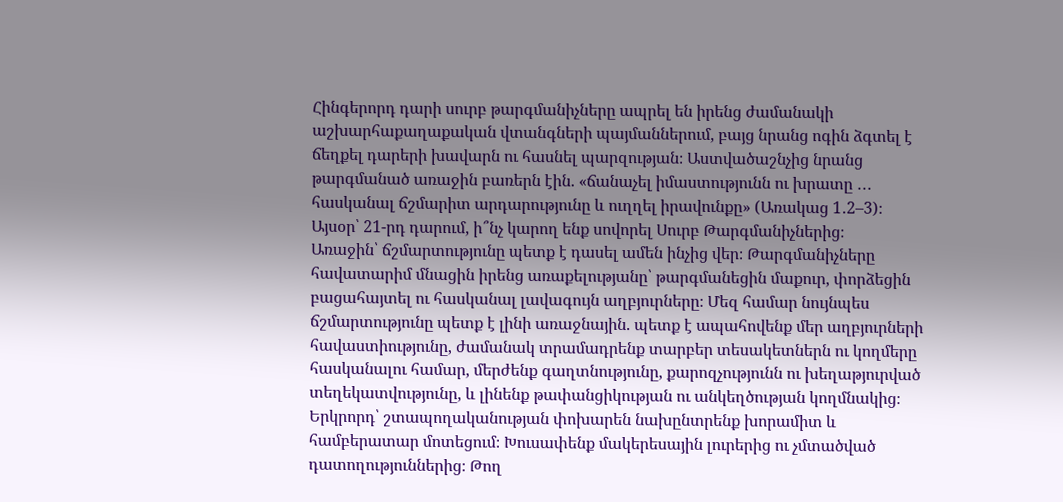Հինգերորդ դարի սուրբ թարգմանիչները ապրել են իրենց ժամանակի աշխարհաքաղաքական վտանգների պայմաններում, բայց նրանց ոգին ձգտել է ճեղքել դարերի խավարն ու հասնել պարզության։ Աստվածաշնչից նրանց թարգմանած առաջին բառերն էին. «ճանաչել իմաստությունն ու խրատը ․․․ հասկանալ ճշմարիտ արդարությունը և ուղղել իրավունքը» (Առակաց 1․2–3)։
Այսօր՝ 21-րդ դարում, ի՞նչ կարող ենք սովորել Սուրբ Թարգմանիչներից։
Առաջին՝ ճշմարտությունը պետք է դասել ամեն ինչից վեր։ Թարգմանիչները հավատարիմ մնացին իրենց առաքելությանը՝ թարգմանեցին մաքուր, փորձեցին բացահայտել ու հասկանալ լավագույն աղբյուրները։ Մեզ համար նույնպես ճշմարտությունը պետք է լինի առաջնային. պետք է ապահովենք մեր աղբյուրների հավաստիությունը, ժամանակ տրամադրենք տարբեր տեսակետներն ու կողմերը հասկանալու համար, մերժենք գաղտնությունը, քարոզչությունն ու խեղաթյուրված տեղեկատվությունը, և լինենք թափանցիկության ու անկեղծության կողմնակից։
Երկրորդ՝ շտապողականության փոխարեն նախընտրենք խորամիտ և համբերատար մոտեցում։ Խուսափենք մակերեսային լուրերից ու չմտածված դատողություններից։ Թող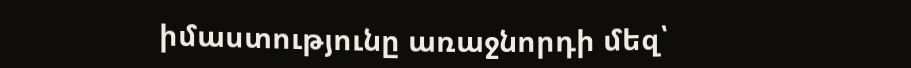իմաստությունը առաջնորդի մեզ՝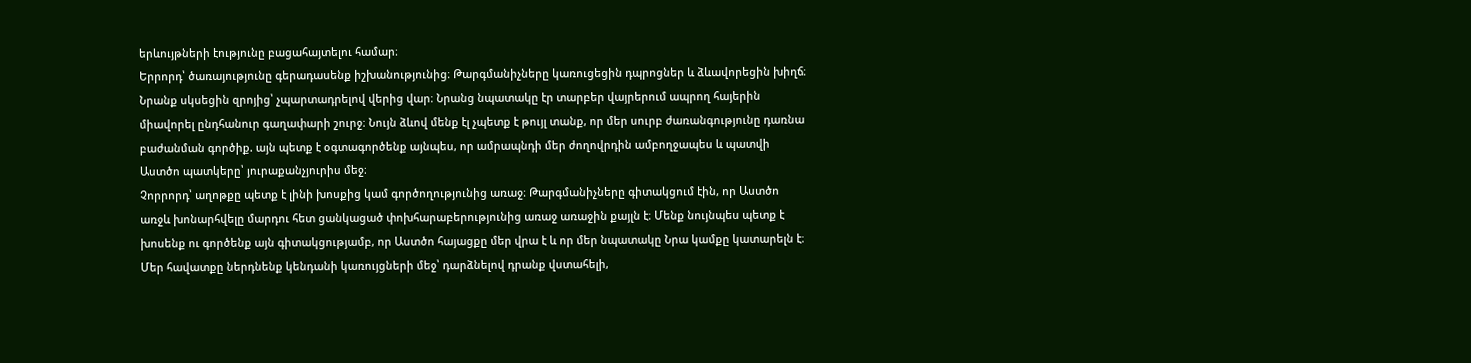երևույթների էությունը բացահայտելու համար։
Երրորդ՝ ծառայությունը գերադասենք իշխանությունից։ Թարգմանիչները կառուցեցին դպրոցներ և ձևավորեցին խիղճ։ Նրանք սկսեցին զրոյից՝ չպարտադրելով վերից վար։ Նրանց նպատակը էր տարբեր վայրերում ապրող հայերին միավորել ընդհանուր գաղափարի շուրջ։ Նույն ձևով մենք էլ չպետք է թույլ տանք, որ մեր սուրբ ժառանգությունը դառնա բաժանման գործիք. այն պետք է օգտագործենք այնպես, որ ամրապնդի մեր ժողովրդին ամբողջապես և պատվի Աստծո պատկերը՝ յուրաքանչյուրիս մեջ։
Չորրորդ՝ աղոթքը պետք է լինի խոսքից կամ գործողությունից առաջ։ Թարգմանիչները գիտակցում էին, որ Աստծո առջև խոնարհվելը մարդու հետ ցանկացած փոխհարաբերությունից առաջ առաջին քայլն է։ Մենք նույնպես պետք է խոսենք ու գործենք այն գիտակցությամբ, որ Աստծո հայացքը մեր վրա է և որ մեր նպատակը Նրա կամքը կատարելն է։ Մեր հավատքը ներդնենք կենդանի կառույցների մեջ՝ դարձնելով դրանք վստահելի,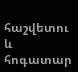հաշվետու և հոգատար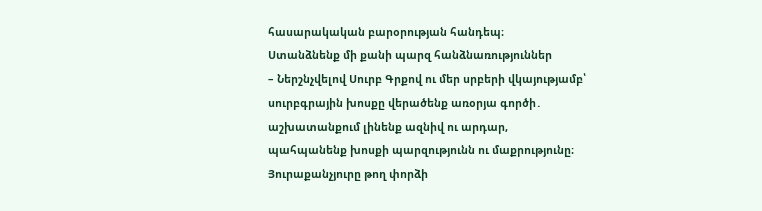հասարակական բարօրության հանդեպ։
Ստանձնենք մի քանի պարզ հանձնառություններ
– Ներշնչվելով Սուրբ Գրքով ու մեր սրբերի վկայությամբ՝ սուրբգրային խոսքը վերածենք առօրյա գործի․ աշխատանքում լինենք ազնիվ ու արդար, պահպանենք խոսքի պարզությունն ու մաքրությունը։ Յուրաքանչյուրը թող փորձի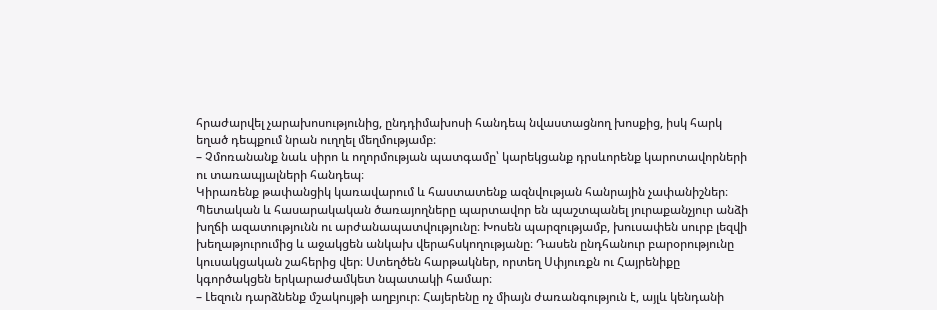հրաժարվել չարախոսությունից, ընդդիմախոսի հանդեպ նվաստացնող խոսքից, իսկ հարկ եղած դեպքում նրան ուղղել մեղմությամբ։
– Չմոռանանք նաև սիրո և ողորմության պատգամը՝ կարեկցանք դրսևորենք կարոտավորների ու տառապյալների հանդեպ։
Կիրառենք թափանցիկ կառավարում և հաստատենք ազնվության հանրային չափանիշներ։ Պետական և հասարակական ծառայողները պարտավոր են պաշտպանել յուրաքանչյուր անձի խղճի ազատությունն ու արժանապատվությունը։ Խոսեն պարզությամբ, խուսափեն սուրբ լեզվի խեղաթյուրումից և աջակցեն անկախ վերահսկողությանը։ Դասեն ընդհանուր բարօրությունը կուսակցական շահերից վեր։ Ստեղծեն հարթակներ, որտեղ Սփյուռքն ու Հայրենիքը կգործակցեն երկարաժամկետ նպատակի համար։
– Լեզուն դարձնենք մշակույթի աղբյուր։ Հայերենը ոչ միայն ժառանգություն է, այլև կենդանի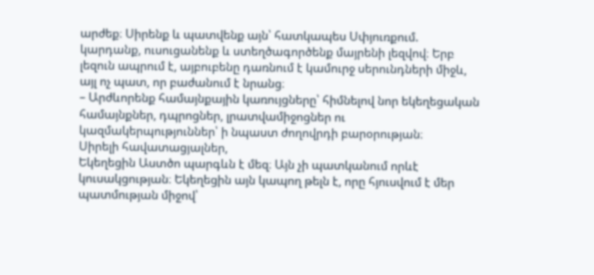արժեք։ Սիրենք և պատվենք այն՝ հատկապես Սփյուռքում. կարդանք, ուսուցանենք և ստեղծագործենք մայրենի լեզվով։ Երբ լեզուն ապրում է, այբուբենը դառնում է կամուրջ սերունդների միջև, այլ ոչ պատ, որ բաժանում է նրանց։
– Արժևորենք համայնքային կառույցները՝ հիմնելով նոր եկեղեցական համայնքներ, դպրոցներ, լրատվամիջոցներ ու կազմակերպություններ՝ ի նպաստ ժողովրդի բարօրության։
Սիրելի հավատացյալներ,
Եկեղեցին Աստծո պարգևն է մեզ։ Այն չի պատկանում որևէ կուսակցության։ Եկեղեցին այն կապող թելն է, որը հյուսվում է մեր պատմության միջով՝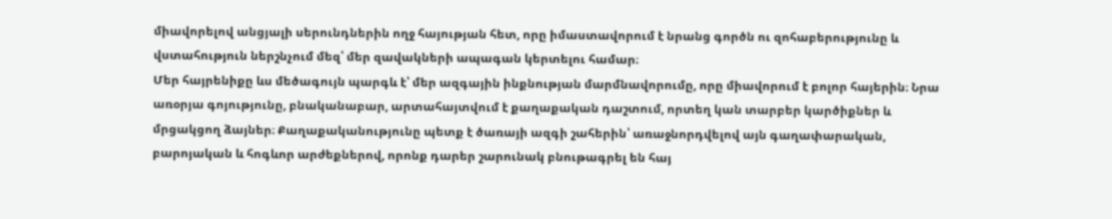միավորելով անցյալի սերունդներին ողջ հայության հետ, որը իմաստավորում է նրանց գործն ու զոհաբերությունը և վստահություն ներշնչում մեզ՝ մեր զավակների ապագան կերտելու համար։
Մեր հայրենիքը ևս մեծագույն պարգև է՝ մեր ազգային ինքնության մարմնավորումը, որը միավորում է բոլոր հայերին։ Նրա առօրյա գոյությունը, բնականաբար, արտահայտվում է քաղաքական դաշտում, որտեղ կան տարբեր կարծիքներ և մրցակցող ձայներ։ Քաղաքականությունը պետք է ծառայի ազգի շահերին՝ առաջնորդվելով այն գաղափարական, բարոյական և հոգևոր արժեքներով, որոնք դարեր շարունակ բնութագրել են հայ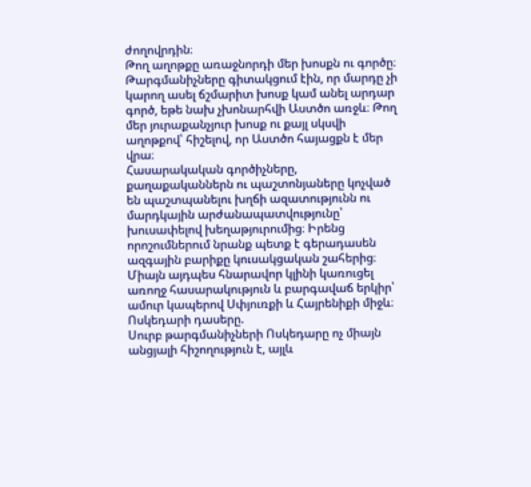ժողովրդին։
Թող աղոթքը առաջնորդի մեր խոսքն ու գործը։ Թարգմանիչները գիտակցում էին, որ մարդը չի կարող ասել ճշմարիտ խոսք կամ անել արդար գործ, եթե նախ չխոնարհվի Աստծո առջև։ Թող մեր յուրաքանչյուր խոսք ու քայլ սկսվի աղոթքով՝ հիշելով, որ Աստծո հայացքն է մեր վրա։
Հասարակական գործիչները, քաղաքականներն ու պաշտոնյաները կոչված են պաշտպանելու խղճի ազատությունն ու մարդկային արժանապատվությունը՝ խուսափելով խեղաթյուրումից։ Իրենց որոշումներում նրանք պետք է գերադասեն ազգային բարիքը կուսակցական շահերից։ Միայն այդպես հնարավոր կլինի կառուցել առողջ հասարակություն և բարգավաճ երկիր՝ ամուր կապերով Սփյուռքի և Հայրենիքի միջև։
Ոսկեդարի դասերը.
Սուրբ թարգմանիչների Ոսկեդարը ոչ միայն անցյալի հիշողություն է, այլև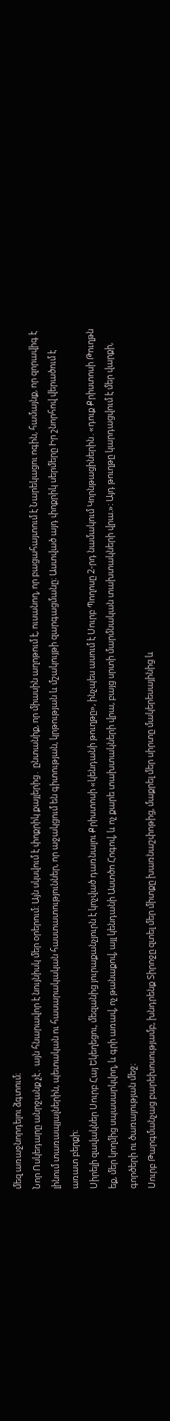մեզ առաջնորդելու ձգտում։
Նոր Ոսկեդարը անրջանք չէ․ այն հնարավոր է նույնիսկ մեր օրերում։ Այն սկսվում է փոքրիկ քայլերից․ ընտանիք, որ միասին աղոթում է, ուսանող, որ բացահայտում է Նարեկացու ոգին, համայնք, որ զորավիգ է լինում տառապյալներին, պետական ու հասարակական հաստատություններ, որ աջակցում են գիտության, կրթության և մշակույթի զարգացմանը։ Աստված այդ փոքրիկ սերմերը Իր շնորհով վերածում է առատ բերքի։
Սիրելի զավակներ Սուրբ Հայ Եկեղեցու, մեզանից յուրաքանչյուրն է կոչված դառնալու Քրիստոսի «կենդանի թուղթը», ինչպես ասում է Սուրբ Պողոսը 2-րդ նամակում Կորնթացիներին․«դուք Քրիստոսի Թուղթն եք, մեր կողմից սպասարկվող, և գրի առավ, ոչ թանաքով, այլ կենդանի Աստծո Հոգով, և ոչ քարե տախտակների վրա, բայց սրտի մարմնական տախտակների վրա.»։ Այդ թուղթը կարդացվում է մեր վարքի, գործերի ու ծառայության մեջ։
Սուրբ Թարգմանչաց բարեխոսությամբ, խնդրենք Տիրոջը զտել մեր միտքը խառնաշփոթից, մաքրել մեր սիրտը մակերեսայինից և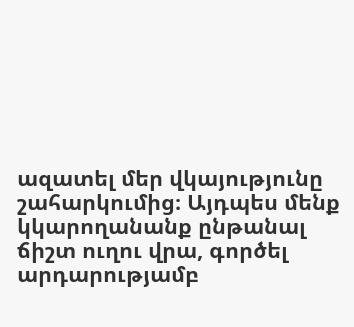ազատել մեր վկայությունը շահարկումից։ Այդպես մենք կկարողանանք ընթանալ ճիշտ ուղու վրա, գործել արդարությամբ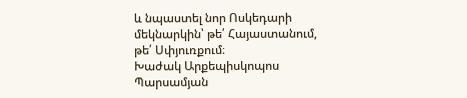և նպաստել նոր Ոսկեդարի մեկնարկին՝ թե՛ Հայաստանում, թե՛ Սփյուռքում։
Խաժակ Արքեպիսկոպոս Պարսամյան